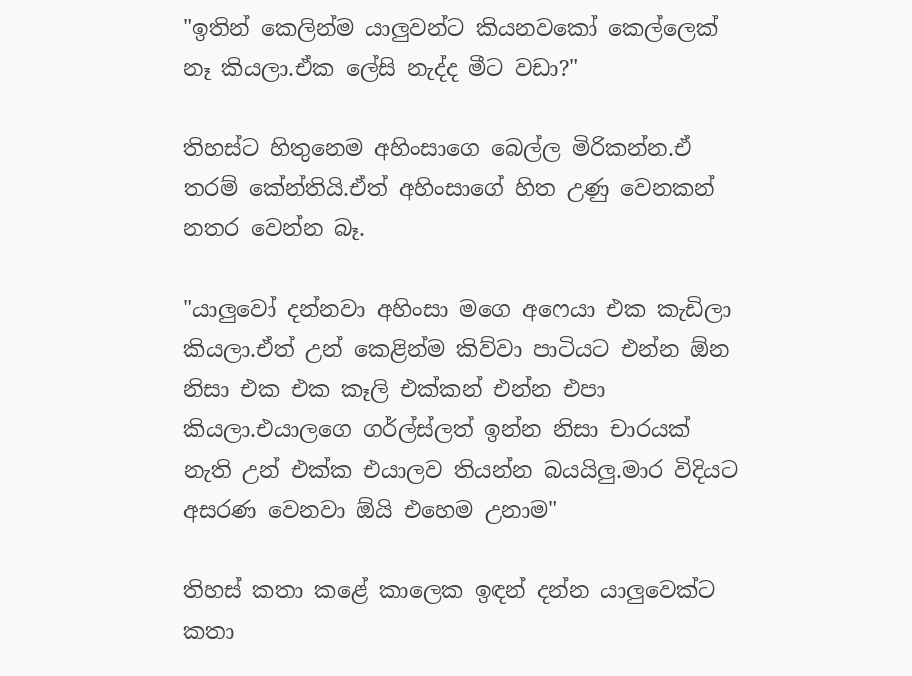"ඉතින් කෙලින්ම යාලුවන්ට කියනවකෝ කෙල්ලෙක් නෑ කියලා.ඒක ලේසි නැද්ද මීට වඩා?"

තිහස්ට හිතුනෙම අහිංසාගෙ බෙල්ල මිරිකන්න.ඒ තරම් කේන්තියි.ඒත් අහිංසාගේ හිත උණු වෙනකන් නතර වෙන්න බෑ.

"යාලුවෝ දන්නවා අහිංසා මගෙ අෆෙයා එක කැඩිලා කියලා.ඒත් උන් කෙළින්ම කිව්වා පාටියට එන්න ඕන නිසා එක එක කෑලි එක්කන් එන්න එපා කියලා.එයාලගෙ ගර්ල්ස්ලත් ඉන්න නිසා චාරයක් නැති උන් එක්ක එයාලව තියන්න බයයිලු.මාර විදියට අසරණ වෙනවා ඕයි එහෙම උනාම"

තිහස් කතා කළේ කාලෙක ඉඳන් දන්න යාලුවෙක්ට කතා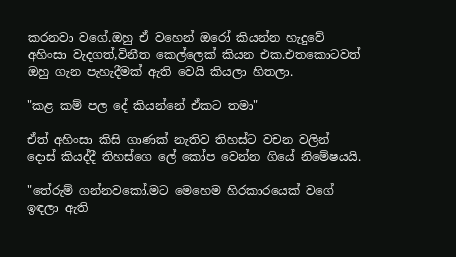කරනවා වගේ.ඔහු ඒ වහෙන් ඔරෝ කියන්න හැදුවේ අහිංසා වැදගත්,විනීත කෙල්ලෙක් කියන එක.එතකොටවත් ඔහු ගැන පැහැදීමක් ඇති වෙයි කියලා හිතලා.

"කළ කම් පල දේ කියන්නේ ඒකට තමා"

ඒත් අහිංසා කිසි ගාණක් නැතිව තිහස්ට වචන වලින් දොස් කියද්දී තිහස්ගෙ ලේ කෝප වෙන්න ගියේ නිමේෂයයි.

"තේරුම් ගන්නවකෝ.මට මෙහෙම හිරකාරයෙක් වගේ ඉඳලා ඇති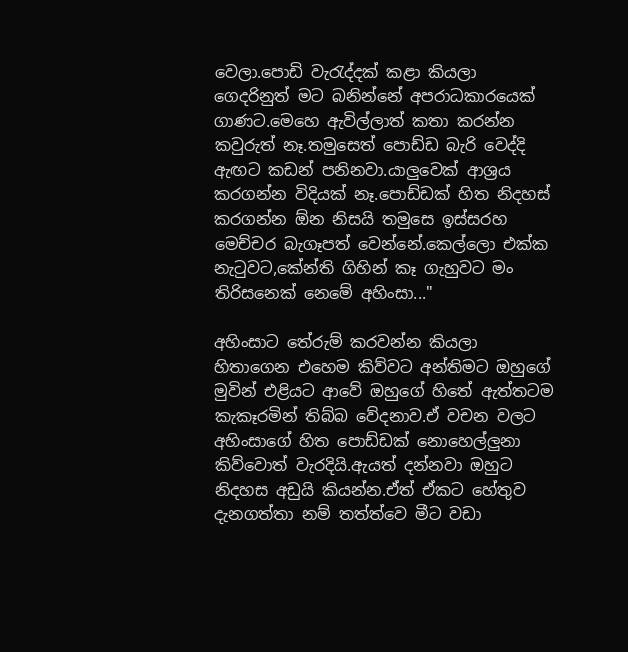වෙලා.පොඩි වැරැද්දක් කළා කියලා ගෙදරිනුත් මට බනින්නේ අපරාධකාරයෙක් ගාණට.මෙහෙ ඇවිල්ලාත් කතා කරන්න කවුරුත් නෑ.තමුසෙත් පොඩ්ඩ බැරි වෙද්දි ඇඟට කඩන් පනිනවා.යාලුවෙක් ආශ්‍රය කරගන්න විදියක් නෑ.පොඩ්ඩක් හිත නිදහස් කරගන්න ඕන නිසයි තමුසෙ ඉස්සරහ මෙච්චර බැගෑපත් වෙන්නේ.කෙල්ලො එක්ක නැටුවට,කේන්ති ගිහින් කෑ ගැහුවට මං තිරිසනෙක් නෙමේ අහිංසා..."

අහිංසාට තේරුම් කරවන්න කියලා හිතාගෙන එහෙම කිව්වට අන්තිමට ඔහුගේ මුවින් එළියට ආවේ ඔහුගේ හිතේ ඇත්තටම කැකෑරමින් තිබ්බ වේදනාව.ඒ වචන වලට අහිංසාගේ හිත පොඩ්ඩක් නොහෙල්ලුනා කිව්වොත් වැරදියි.ඇයත් දන්නවා ඔහුට නිදහස අඩුයි කියන්න.ඒත් ඒකට හේතුව දැනගත්තා නම් තත්ත්වෙ මීට වඩා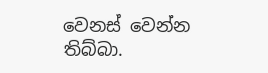වෙනස් වෙන්න තිබ්බා.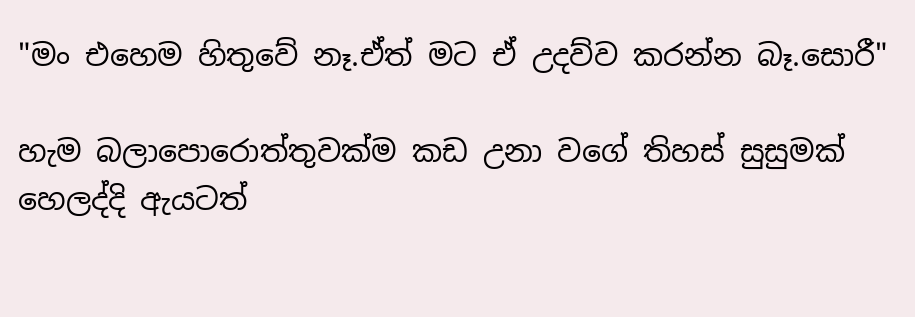"මං එහෙම හිතුවේ නෑ.ඒත් මට ඒ උදව්ව කරන්න බෑ.සොරී"

හැම බලාපොරොත්තුවක්ම කඩ උනා වගේ තිහස් සුසුමක් හෙලද්දි ඇයටත්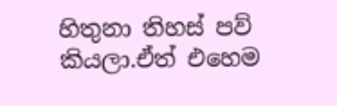හිතුනා තිහස් පව් කියලා.ඒත් එහෙම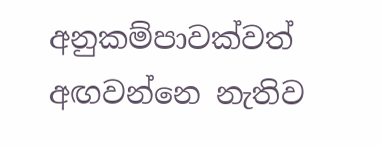අනුකම්පාවක්වත් අඟවන්නෙ නැතිව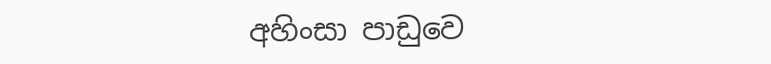අහිංසා පාඩුවෙ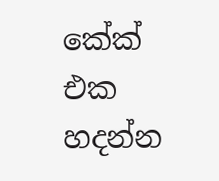කේක් එක හදන්න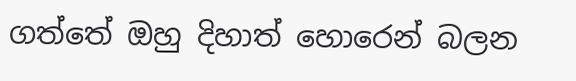ගත්තේ ඔහු දිහාත් හොරෙන් බලන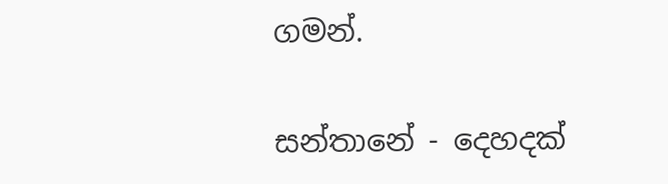ගමන්.

සන්තානේ - දෙහදක්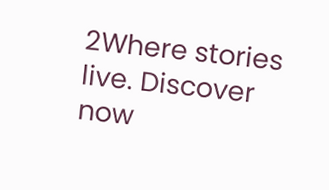2Where stories live. Discover now